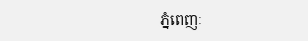ភ្នំពេញៈ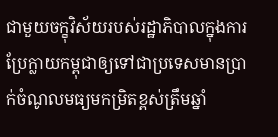ជាមួយចក្ខុវិស័យរបស់រដ្ឋាភិបាលក្នុងការប្រែក្លាយកម្ពុជាឲ្យទៅជាប្រទេសមានប្រាក់ចំណូលមធ្យមកម្រិតខ្ពស់ត្រឹមឆ្នាំ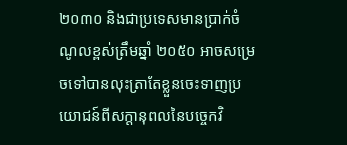២០៣០ និងជាប្រទេសមានប្រាក់ចំណូលខ្ពស់ត្រឹមឆ្នាំ ២០៥០ អាចសម្រេចទៅបានលុះត្រាតែខ្លួនចេះទាញប្រយោជន៍ពីសក្ដានុពលនៃបច្ចេកវិ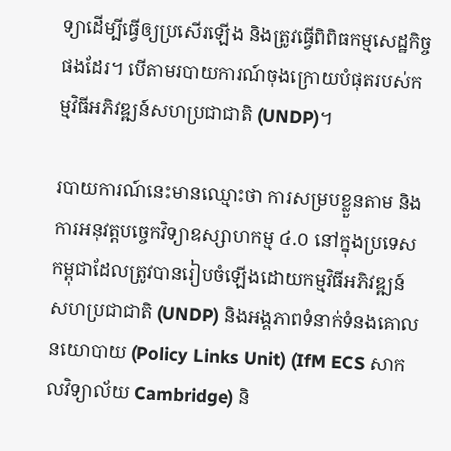ទ្យាដើម្បីធ្វើឲ្យប្រសើរឡើង និងត្រូវធ្វើពិពិធកម្មសេដ្ឋកិច្ចផងដែរ។ បើតាមរបាយការណ៍ចុងក្រោយបំផុតរបស់កម្មវិធីអភិវឌ្ឍន៍សហប្រជាជាតិ (UNDP)។

របាយការណ៍នេះមានឈ្មោះថា ការសម្របខ្លួនតាម និងការអនុវត្តបច្ចេកវិទ្យាឧស្សាហកម្ម ៤.០ នៅក្នុងប្រទេសកម្ពុជាដែលត្រូវបានរៀបចំឡើងដោយកម្មវិធីអភិវឌ្ឍន៍សហប្រជាជាតិ (UNDP) និងអង្គភាពទំនាក់ទំនងគោលនយោបាយ (Policy Links Unit) (IfM ECS សាកលវិទ្យាល័យ Cambridge) និ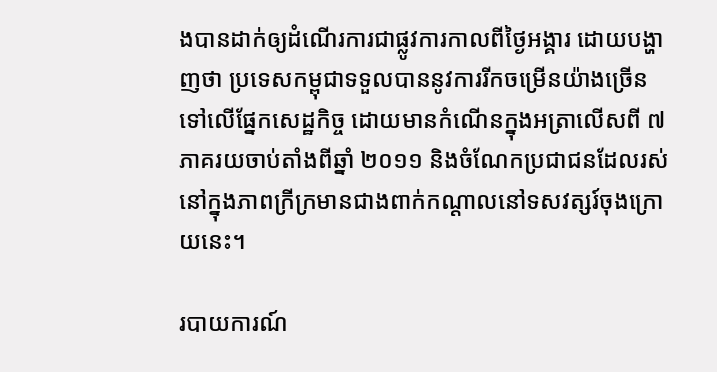ងបានដាក់ឲ្យដំណើរការជាផ្លូវការកាលពីថ្ងៃអង្គារ ដោយបង្ហាញថា ប្រទេសកម្ពុជាទទួលបាននូវការរីកចម្រើនយ៉ាងច្រើនទៅលើផ្នែកសេដ្ឋកិច្ច ដោយមានកំណើនក្នុងអត្រាលើសពី ៧ ភាគរយចាប់តាំងពីឆ្នាំ ២០១១ និងចំណែកប្រជាជនដែលរស់នៅក្នុងភាពក្រីក្រមានជាងពាក់កណ្ដាលនៅទសវត្សរ៍ចុងក្រោយនេះ។

របាយការណ៍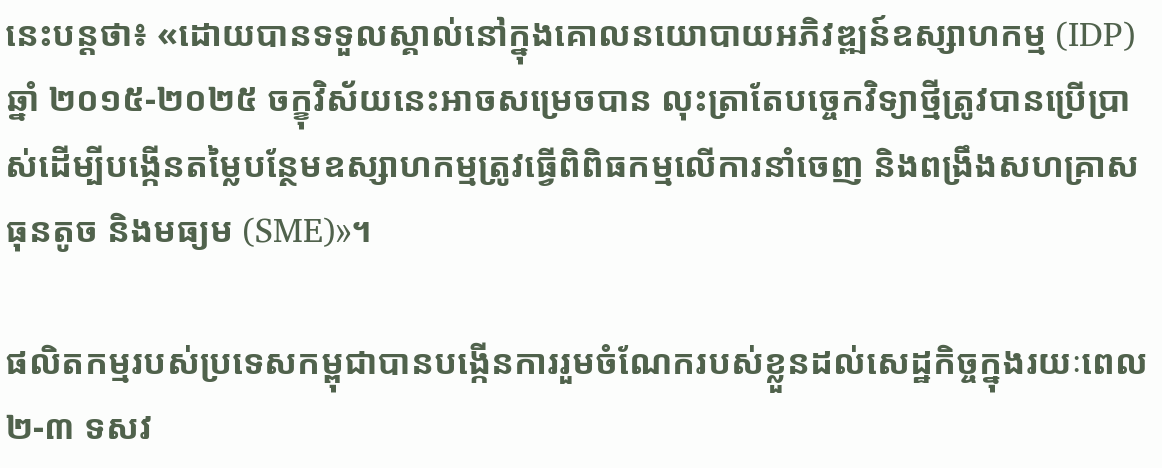នេះបន្តថា៖ «ដោយបានទទួលស្គាល់នៅក្នុងគោលនយោបាយអភិវឌ្ឍន៍ឧស្សាហកម្ម (IDP) ឆ្នាំ ២០១៥-២០២៥ ចក្ខុវិស័យនេះអាចសម្រេចបាន លុះត្រាតែបច្ចេកវិទ្យាថ្មីត្រូវបានប្រើប្រាស់ដើម្បីបង្កើនតម្លៃបន្ថែមឧស្សាហកម្មត្រូវធ្វើពិពិធកម្មលើការនាំចេញ និងពង្រឹងសហគ្រាសធុនតូច និងមធ្យម (SME)»។

ផលិតកម្មរបស់ប្រទេសកម្ពុជាបានបង្កើនការរួមចំណែករបស់ខ្លួនដល់សេដ្ឋកិច្ចក្នុងរយៈពេល ២-៣ ទសវ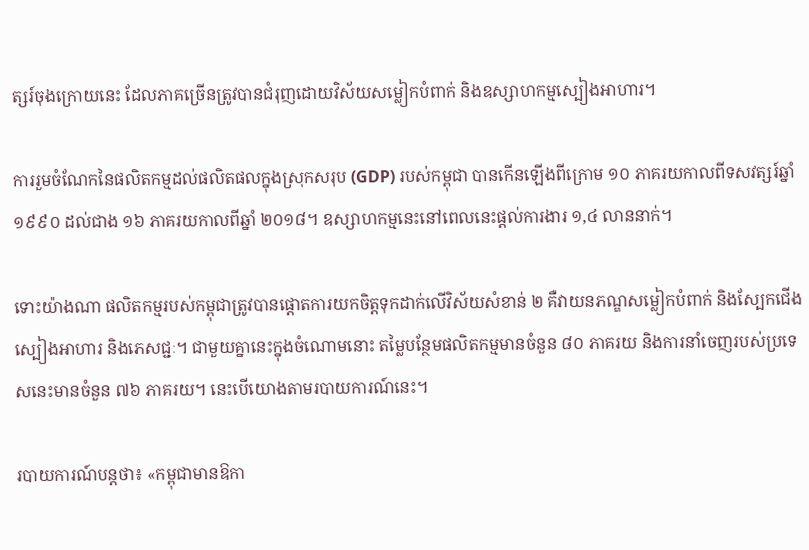ត្សរ៍ចុងក្រោយនេះ ដែលភាគច្រើនត្រូវបានជំរុញដោយវិស័យសម្លៀកបំពាក់ និងឧស្សាហកម្មស្បៀងអាហារ។

ការរួមចំណែកនៃផលិតកម្មដល់ផលិតផលក្នុងស្រុកសរុប (GDP) របស់កម្ពុជា បានកើនឡើងពីក្រោម ១០ ភាគរយកាលពីទសវត្សរ៍ឆ្នាំ ១៩៩០ ដល់ជាង ១៦ ភាគរយកាលពីឆ្នាំ ២០១៨។ ឧស្សាហកម្មនេះនៅពេលនេះផ្ដល់ការងារ ១,៤ លាននាក់។

ទោះយ៉ាងណា ផលិតកម្មរបស់កម្ពុជាត្រូវបានផ្ដោតការយកចិត្តទុកដាក់លើវិស័យសំខាន់ ២ គឺវាយនភណ្ឌសម្លៀកបំពាក់ និងស្បែកជើង ស្បៀងអាហារ និងភេសជ្ជៈ។ ជាមួយគ្នានេះក្នុងចំណោមនោះ តម្លៃបន្ថែមផលិតកម្មមានចំនួន ៨០ ភាគរយ និងការនាំចេញរបស់ប្រទេសនេះមានចំនួន ៧៦ ភាគរយ។ នេះបើយោងតាមរបាយការណ៍នេះ។

របាយការណ៍បន្តថា៖ «កម្ពុជាមានឱកា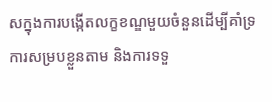សក្នុងការបង្កើតលក្ខខណ្ឌមួយចំនួនដើម្បីគាំទ្រការសម្របខ្លួនតាម និងការទទួ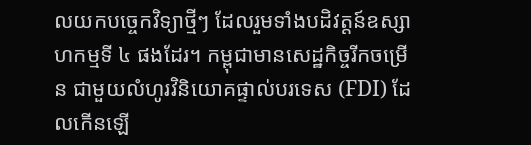លយកបច្ចេកវិទ្យាថ្មីៗ ដែលរួមទាំងបដិវត្តន៍ឧស្សាហកម្មទី ៤ ផងដែរ។ កម្ពុជាមានសេដ្ឋកិច្ចរីកចម្រើន ជាមួយលំហូរវិនិយោគផ្ទាល់បរទេស (FDI) ដែលកើនឡើ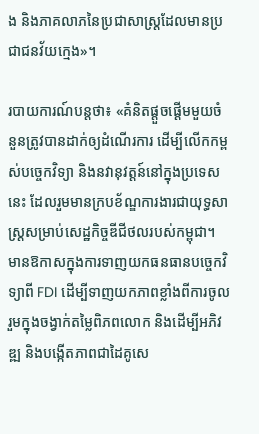ង និងភាគលាភនៃប្រជាសាស្ដ្រដែលមានប្រជាជនវ័យក្មេង»។

របាយការណ៍បន្តថា៖ «គំនិតផ្ដួចផ្ដើមមួយចំនួនត្រូវបានដាក់ឲ្យដំណើរការ ដើម្បីលើកកម្ពស់បច្ចេកវិទ្យា និងនវានុវត្តន៍នៅក្នុងប្រទេសនេះ ដែលរួមមានក្របខ័ណ្ឌការងារជាយុទ្ធសាស្ដ្រសម្រាប់សេដ្ឋកិច្ចឌីជីថលរបស់កម្ពុជា។ មានឱកាសក្នុងការទាញយកធនធានបចេ្ចកវិទ្យាពី FDI ដើម្បីទាញយកភាពខ្លាំងពីការចូលរួមក្នុងចង្វាក់តម្លៃពិភពលោក និងដើម្បីអភិវឌ្ឍ និងបង្កើតភាពជាដៃគូសេ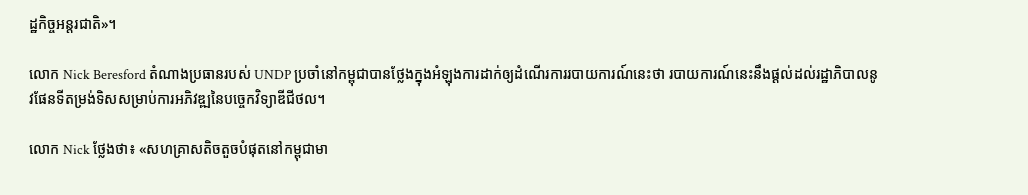ដ្ឋកិច្ចអន្តរជាតិ»។

លោក Nick Beresford តំណាងប្រធានរបស់ UNDP ប្រចាំនៅកម្ពុជាបានថ្លែងក្នុងអំឡុងការដាក់ឲ្យដំណើរការរបាយការណ៍នេះថា របាយការណ៍នេះនឹងផ្ដល់ដល់រដ្ឋាភិបាលនូវផែនទីតម្រង់ទិសសម្រាប់ការអភិវឌ្ឍនៃបច្ចេកវិទ្យាឌីជីថល។

លោក Nick ថ្លែងថា៖ «សហគ្រាសតិចតួចបំផុតនៅកម្ពុជាមា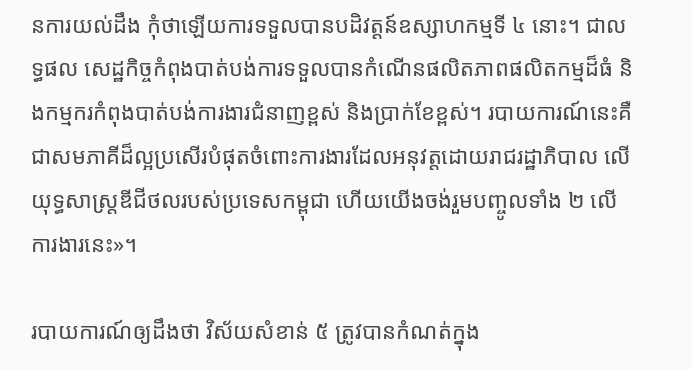នការយល់ដឹង កុំថាឡើយការទទួលបានបដិវត្ដន៍ឧស្សាហកម្មទី ៤ នោះ។ ជាលទ្ធផល សេដ្ឋកិច្ចកំពុងបាត់បង់ការទទួលបានកំណើនផលិតភាពផលិតកម្មដ៏ធំ និងកម្មករកំពុងបាត់បង់ការងារជំនាញខ្ពស់ និងប្រាក់ខែខ្ពស់។ របាយការណ៍នេះគឺជាសមភាគីដ៏ល្អប្រសើរបំផុតចំពោះការងារដែលអនុវត្តដោយរាជរដ្ឋាភិបាល លើយុទ្ធសាស្ដ្រឌីជីថលរបស់ប្រទេសកម្ពុជា ហើយយើងចង់រួមបញ្ចូលទាំង ២ លើការងារនេះ»។

របាយការណ៍ឲ្យដឹងថា វិស័យសំខាន់ ៥ ត្រូវបានកំណត់ក្នុង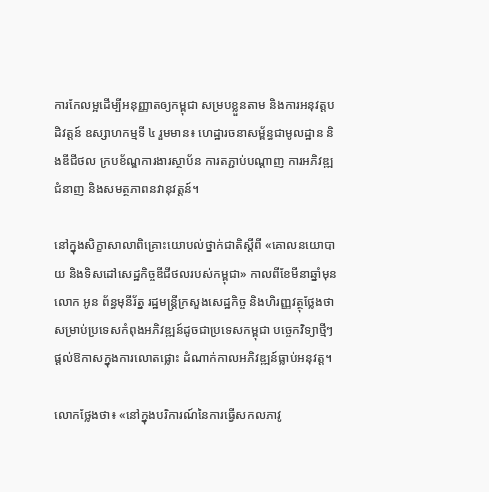ការកែលម្អដើម្បីអនុញ្ញាតឲ្យកម្ពុជា សម្របខ្លួនតាម និងការអនុវត្តបដិវត្តន៍ ឧស្សាហកម្មទី ៤ រួមមាន៖ ហេដ្ឋារចនាសម្ព័ន្ធជាមូលដ្ឋាន និងឌីជីថល ក្របខ័ណ្ឌការងារស្ថាប័ន ការតភ្ជាប់បណ្ដាញ ការអភិវឌ្ឍជំនាញ និងសមត្ថភាពនវានុវត្តន៍។

នៅក្នុងសិក្ខាសាលាពិគ្រោះយោបល់ថ្នាក់ជាតិស្ដីពី «គោលនយោបាយ និងទិសដៅសេដ្ឋកិច្ចឌីជីថលរបស់កម្ពុជា» កាលពីខែមីនាឆ្នាំមុន លោក អូន ព័ន្ធមុនីរ័ត្ន រដ្ឋមន្ដ្រីក្រសួងសេដ្ឋកិច្ច និងហិរញ្ញវត្ថុថ្លែងថា សម្រាប់ប្រទេសកំពុងអភិវឌ្ឍន៍ដូចជាប្រទេសកម្ពុជា បច្ចេកវិទ្យាថ្មីៗផ្ដល់ឱកាសក្នុងការលោតផ្លោះ ដំណាក់កាលអភិវឌ្ឍន៍ធ្លាប់អនុវត្ត។

លោកថ្លែងថា៖ «នៅក្នុងបរិការណ៍នៃការធ្វើសកលភាវូ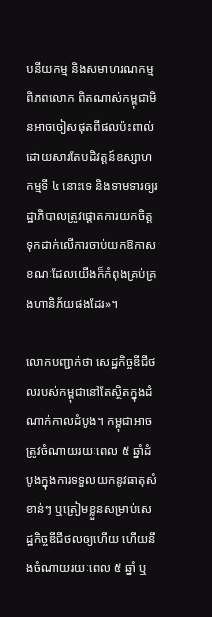បនីយកម្ម និងសមាហរណកម្មពិភពលោក ពិតណាស់កម្ពុជាមិនអាចចៀសផុតពីផលប៉ះពាល់ដោយសារតែបដិវត្តន៍ឧស្សាហកម្មទី ៤ នោះទេ និងទាមទារឲ្យរដ្ឋាភិបាលត្រូវផ្ដោតការយកចិត្តទុកដាក់លើការចាប់យកឱកាស ខណៈដែលយើងក៏កំពុងគ្រប់គ្រងហានិភ័យផងដែរ»។

លោកបញ្ជាក់ថា សេដ្ឋកិច្ចឌីជីថលរបស់កម្ពុជានៅតែស្ថិតក្នុងដំណាក់កាលដំបូង។ កម្ពុជាអាចត្រូវចំណាយរយៈពេល ៥ ឆ្នាំដំបូងក្នុងការទទួលយកនូវធាតុសំខាន់ៗ ឬត្រៀមខ្លួនសម្រាប់សេដ្ឋកិច្ចឌីជីថលឲ្យហើយ ហើយនឹងចំណាយរយៈពេល ៥ ឆ្នាំ ឬ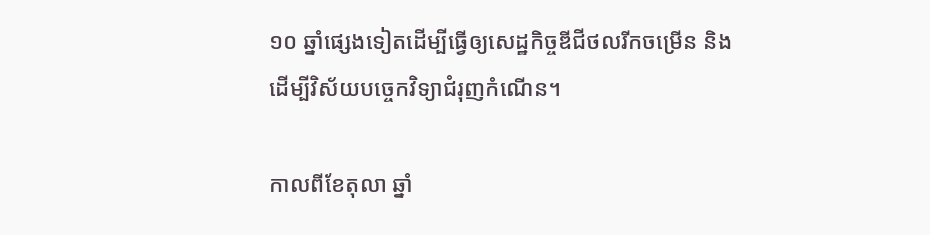១០ ឆ្នាំផ្សេងទៀតដើម្បីធ្វើឲ្យសេដ្ឋកិច្ចឌីជីថលរីកចម្រើន និងដើម្បីវិស័យបច្ចេកវិទ្យាជំរុញកំណើន។

កាលពីខែតុលា ឆ្នាំ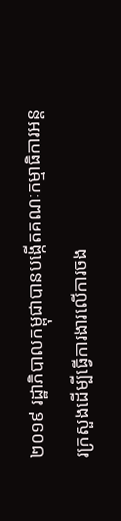២០១៩ រដ្ឋាភិបាលកម្ពុជាបានបង្កើតគណៈកម្មាធិការអន្តរក្រសួងដើម្បីធ្វើការងារលើការចង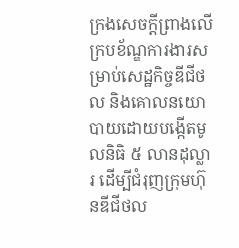ក្រងសេចក្ដីព្រាងលើក្របខ័ណ្ឌការងារសម្រាប់សេដ្ឋកិច្ចឌីជីថល និងគោលនយោបាយដោយបង្កើតមូលនិធិ ៥ លានដុល្លារ ដើម្បីជំរុញក្រុមហ៊ុនឌីជីថល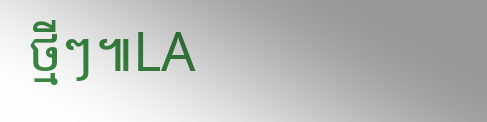ថ្មីៗ៕LA